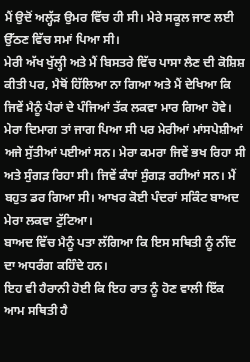ਮੈਂ ਉਦੋਂ ਅਲ੍ਹੱੜ ਉਮਰ ਵਿੱਚ ਹੀ ਸੀ। ਮੇਰੇ ਸਕੂਲ ਜਾਣ ਲਈ ਉੱਠਣ ਵਿੱਚ ਸਮਾਂ ਪਿਆ ਸੀ।
ਮੇਰੀ ਅੱਖ ਖੁੱਲ੍ਹੀ ਅਤੇ ਮੈਂ ਬਿਸਤਰੇ ਵਿੱਚ ਪਾਸਾ ਲੈਣ ਦੀ ਕੋਸ਼ਿਸ਼ ਕੀਤੀ ਪਰ, ਮੈਥੋਂ ਹਿੱਲਿਆ ਨਾ ਗਿਆ ਅਤੇ ਮੈਂ ਦੇਖਿਆ ਕਿ ਜਿਵੇਂ ਮੈਨੂੰ ਪੈਰਾਂ ਦੇ ਪੰਜਿਆਂ ਤੱਕ ਲਕਵਾ ਮਾਰ ਗਿਆ ਹੋਵੇ।
ਮੇਰਾ ਦਿਮਾਗ ਤਾਂ ਜਾਗ ਪਿਆ ਸੀ ਪਰ ਮੇਰੀਆਂ ਮਾਂਸਪੇਸ਼ੀਆਂ ਅਜੇ ਸੁੱਤੀਆਂ ਪਈਆਂ ਸਨ। ਮੇਰਾ ਕਮਰਾ ਜਿਵੇਂ ਭਖ ਰਿਹਾ ਸੀ ਅਤੇ ਸੁੰਗੜ ਰਿਹਾ ਸੀ। ਜਿਵੇਂ ਕੰਧਾਂ ਸੁੰਗੜ ਰਹੀਆਂ ਸਨ। ਮੈਂ ਬਹੁਤ ਡਰ ਗਿਆ ਸੀ। ਆਖਰ ਕੋਈ ਪੰਦਰਾਂ ਸਕਿੰਟ ਬਾਅਦ ਮੇਰਾ ਲਕਵਾ ਟੁੱਟਿਆ।
ਬਾਅਦ ਵਿੱਚ ਮੈਨੂੰ ਪਤਾ ਲੱਗਿਆ ਕਿ ਇਸ ਸਥਿਤੀ ਨੂੰ ਨੀਂਦ ਦਾ ਅਧਰੰਗ ਕਹਿੰਦੇ ਹਨ।
ਇਹ ਵੀ ਹੈਰਾਨੀ ਹੋਈ ਕਿ ਇਹ ਰਾਤ ਨੂੰ ਹੋਣ ਵਾਲੀ ਇੱਕ ਆਮ ਸਥਿਤੀ ਹੈ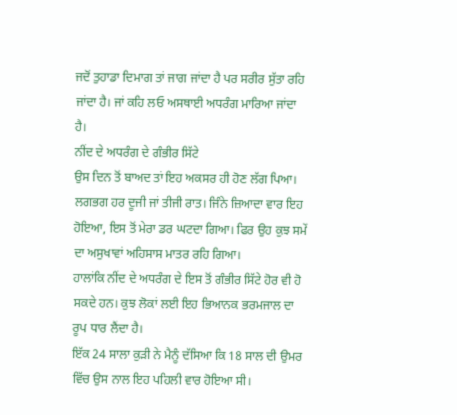ਜਦੋਂ ਤੁਹਾਡਾ ਦਿਮਾਗ ਤਾਂ ਜਾਗ ਜਾਂਦਾ ਹੈ ਪਰ ਸਰੀਰ ਸੁੱਤਾ ਰਹਿ ਜਾਂਦਾ ਹੈ। ਜਾਂ ਕਹਿ ਲਓ ਅਸਥਾਈ ਅਧਰੰਗ ਮਾਰਿਆ ਜਾਂਦਾ ਹੈ।
ਨੀਂਦ ਦੇ ਅਧਰੰਗ ਦੇ ਗੰਭੀਰ ਸਿੱਟੇ
ਉਸ ਦਿਨ ਤੋਂ ਬਾਅਦ ਤਾਂ ਇਹ ਅਕਸਰ ਹੀ ਹੋਣ ਲੱਗ ਪਿਆ। ਲਗਭਗ ਹਰ ਦੂਜੀ ਜਾਂ ਤੀਜੀ ਰਾਤ। ਜਿੰਨੇ ਜ਼ਿਆਦਾ ਵਾਰ ਇਹ ਹੋਇਆ, ਇਸ ਤੋਂ ਮੇਰਾ ਡਰ ਘਟਦਾ ਗਿਆ। ਫਿਰ ਉਹ ਕੁਝ ਸਮੇਂ ਦਾ ਅਸੁਖਾਵਾਂ ਅਹਿਸਾਸ ਮਾਤਰ ਰਹਿ ਗਿਆ।
ਹਾਲਾਂਕਿ ਨੀਂਦ ਦੇ ਅਧਰੰਗ ਦੇ ਇਸ ਤੋਂ ਗੰਭੀਰ ਸਿੱਟੇ ਹੋਰ ਵੀ ਹੋ ਸਕਦੇ ਹਨ। ਕੁਝ ਲੋਕਾਂ ਲਈ ਇਹ ਭਿਆਨਕ ਭਰਮਜਾਲ ਦਾ ਰੂਪ ਧਾਰ ਲੈਂਦਾ ਹੈ।
ਇੱਕ 24 ਸਾਲਾ ਕੁੜੀ ਨੇ ਮੈਨੂੰ ਦੱਸਿਆ ਕਿ 18 ਸਾਲ ਦੀ ਉਮਰ ਵਿੱਚ ਉਸ ਨਾਲ ਇਹ ਪਹਿਲੀ ਵਾਰ ਹੋਇਆ ਸੀ।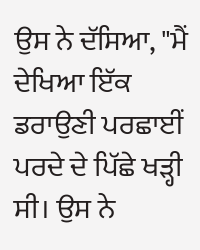ਉਸ ਨੇ ਦੱਸਿਆ, "ਮੈਂ ਦੇਖਿਆ ਇੱਕ ਡਰਾਉਣੀ ਪਰਛਾਈਂ ਪਰਦੇ ਦੇ ਪਿੱਛੇ ਖੜ੍ਹੀ ਸੀ। ਉਸ ਨੇ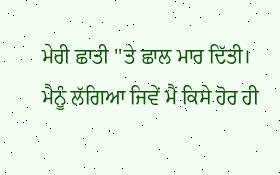ਮੇਰੀ ਛਾਤੀ ''ਤੇ ਛਾਲ ਮਾਰ ਦਿੱਤੀ। ਮੈਨੂੰ ਲੱਗਿਆ ਜਿਵੇਂ ਮੈਂ ਕਿਸੇ ਹੋਰ ਹੀ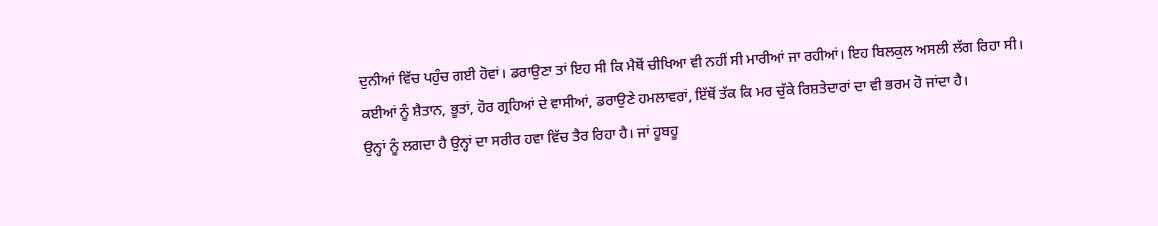ਦੁਨੀਆਂ ਵਿੱਚ ਪਹੁੰਚ ਗਈ ਹੋਵਾਂ। ਡਰਾਉਣਾ ਤਾਂ ਇਹ ਸੀ ਕਿ ਮੈਥੋਂ ਚੀਖਿਆ ਵੀ ਨਹੀਂ ਸੀ ਮਾਰੀਆਂ ਜਾ ਰਹੀਆਂ। ਇਹ ਬਿਲਕੁਲ ਅਸਲੀ ਲੱਗ ਰਿਹਾ ਸੀ।
ਕਈਆਂ ਨੂੰ ਸ਼ੈਤਾਨ, ਭੂਤਾਂ, ਹੋਰ ਗ੍ਰਹਿਆਂ ਦੇ ਵਾਸੀਆਂ, ਡਰਾਉਣੇ ਹਮਲਾਵਰਾਂ, ਇੱਥੋਂ ਤੱਕ ਕਿ ਮਰ ਚੁੱਕੇ ਰਿਸ਼ਤੇਦਾਰਾਂ ਦਾ ਵੀ ਭਰਮ ਹੋ ਜਾਂਦਾ ਹੈ।
ਉਨ੍ਹਾਂ ਨੂੰ ਲਗਦਾ ਹੈ ਉਨ੍ਹਾਂ ਦਾ ਸਰੀਰ ਹਵਾ ਵਿੱਚ ਤੈਰ ਰਿਹਾ ਹੈ। ਜਾਂ ਹੂਬਹੂ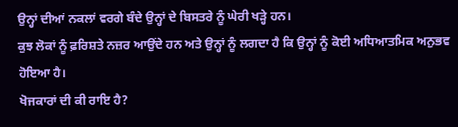ਉਨ੍ਹਾਂ ਦੀਆਂ ਨਕਲਾਂ ਵਰਗੇ ਬੰਦੇ ਉਨ੍ਹਾਂ ਦੇ ਬਿਸਤਰੇ ਨੂੰ ਘੇਰੀ ਖੜ੍ਹੇ ਹਨ।
ਕੁਝ ਲੋਕਾਂ ਨੂੰ ਫ਼ਰਿਸ਼ਤੇ ਨਜ਼ਰ ਆਉਂਦੇ ਹਨ ਅਤੇ ਉਨ੍ਹਾਂ ਨੂੰ ਲਗਦਾ ਹੈ ਕਿ ਉਨ੍ਹਾਂ ਨੂੰ ਕੋਈ ਅਧਿਆਤਮਿਕ ਅਨੁਭਵ ਹੋਇਆ ਹੈ।
ਖੋਜਕਾਰਾਂ ਦੀ ਕੀ ਰਾਇ ਹੈ?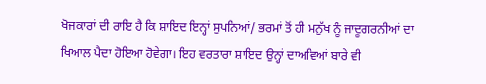ਖੋਜਕਾਰਾਂ ਦੀ ਰਾਇ ਹੈ ਕਿ ਸ਼ਾਇਦ ਇਨ੍ਹਾਂ ਸੁਪਨਿਆਂ/ ਭਰਮਾਂ ਤੋਂ ਹੀ ਮਨੁੱਖ ਨੂੰ ਜਾਦੂਗਰਨੀਆਂ ਦਾ ਖਿਆਲ ਪੈਦਾ ਹੋਇਆ ਹੋਵੇਗਾ। ਇਹ ਵਰਤਾਰਾ ਸ਼ਾਇਦ ਉਨ੍ਹਾਂ ਦਾਅਵਿਆਂ ਬਾਰੇ ਵੀ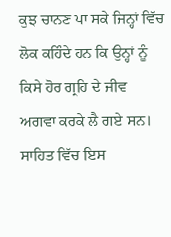ਕੁਝ ਚਾਨਣ ਪਾ ਸਕੇ ਜਿਨ੍ਹਾਂ ਵਿੱਚ ਲੋਕ ਕਹਿੰਦੇ ਹਨ ਕਿ ਉਨ੍ਹਾਂ ਨੂੰ ਕਿਸੇ ਹੋਰ ਗ੍ਰਹਿ ਦੇ ਜੀਵ ਅਗਵਾ ਕਰਕੇ ਲੈ ਗਏ ਸਨ।
ਸਾਹਿਤ ਵਿੱਚ ਇਸ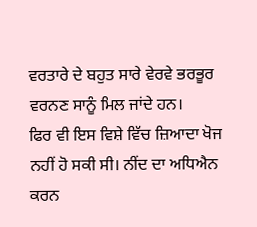ਵਰਤਾਰੇ ਦੇ ਬਹੁਤ ਸਾਰੇ ਵੇਰਵੇ ਭਰਭੂਰ ਵਰਨਣ ਸਾਨੂੰ ਮਿਲ ਜਾਂਦੇ ਹਨ।
ਫਿਰ ਵੀ ਇਸ ਵਿਸ਼ੇ ਵਿੱਚ ਜ਼ਿਆਦਾ ਖੋਜ ਨਹੀਂ ਹੋ ਸਕੀ ਸੀ। ਨੀਂਦ ਦਾ ਅਧਿਐਨ ਕਰਨ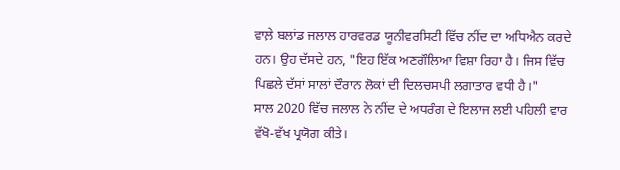ਵਾਲ਼ੇ ਬਲਾਂਡ ਜਲਾਲ ਹਾਰਵਰਡ ਯੂਨੀਵਰਸਿਟੀ ਵਿੱਚ ਨੀਂਦ ਦਾ ਅਧਿਐਨ ਕਰਦੇ ਹਨ। ਉਹ ਦੱਸਦੇ ਹਨ, "ਇਹ ਇੱਕ ਅਣਗੌਲਿਆ ਵਿਸ਼ਾ ਰਿਹਾ ਹੈ। ਜਿਸ ਵਿੱਚ ਪਿਛਲੇ ਦੱਸਾਂ ਸਾਲਾਂ ਦੌਰਾਨ ਲੋਕਾਂ ਦੀ ਦਿਲਚਸਪੀ ਲਗਾਤਾਰ ਵਧੀ ਹੈ।"
ਸਾਲ 2020 ਵਿੱਚ ਜਲਾਲ ਨੇ ਨੀਂਦ ਦੇ ਅਧਰੰਗ ਦੇ ਇਲਾਜ ਲਈ ਪਹਿਲੀ ਵਾਰ ਵੱਖੋ-ਵੱਖ ਪ੍ਰਯੋਗ ਕੀਤੇ।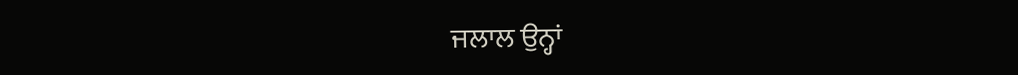ਜਲਾਲ ਉਨ੍ਹਾਂ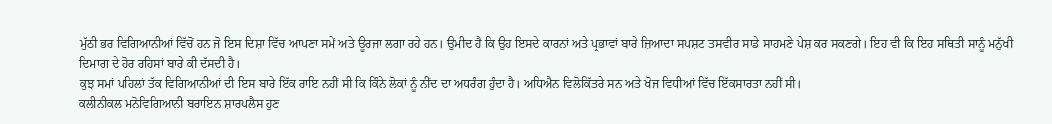ਮੁੱਠੀ ਭਰ ਵਿਗਿਆਨੀਆਂ ਵਿੱਚੋਂ ਹਨ ਜੋ ਇਸ ਦਿਸ਼ਾ ਵਿੱਚ ਆਪਣਾ ਸਮੇਂ ਅਤੇ ਊਰਜਾ ਲਗਾ ਰਹੇ ਹਨ। ਉਮੀਦ ਹੈ ਕਿ ਉਹ ਇਸਦੇ ਕਾਰਨਾਂ ਅਤੇ ਪ੍ਰਭਾਵਾਂ ਬਾਰੇ ਜ਼ਿਆਦਾ ਸਪਸ਼ਟ ਤਸਵੀਰ ਸਾਡੇ ਸਾਹਮਣੇ ਪੇਸ਼ ਕਰ ਸਕਣਗੇ। ਇਹ ਵੀ ਕਿ ਇਹ ਸਥਿਤੀ ਸਾਨੂੰ ਮਨੁੱਖੀ ਦਿਮਾਗ ਦੇ ਹੋਰ ਰਹਿਸਾਂ ਬਾਰੇ ਕੀ ਦੱਸਦੀ ਹੈ।
ਕੁਝ ਸਮਾਂ ਪਹਿਲਾਂ ਤੱਕ ਵਿਗਿਆਨੀਆਂ ਦੀ ਇਸ ਬਾਰੇ ਇੱਕ ਰਾਇ ਨਹੀਂ ਸੀ ਕਿ ਕਿੰਨੇ ਲੋਕਾਂ ਨੂੰ ਨੀਂਦ ਦਾ ਅਧਰੰਗ ਹੁੰਦਾ ਹੈ। ਅਧਿਐਨ ਵਿਲੋਕਿੱਤਰੇ ਸਨ ਅਤੇ ਖੋਜ ਵਿਧੀਆਂ ਵਿੱਚ ਇੱਕਸਾਰਤਾ ਨਹੀਂ ਸੀ।
ਕਲੀਨੀਕਲ ਮਨੋਵਿਗਿਆਨੀ ਬਰਾਇਨ ਸ਼ਾਰਪਲੈਸ ਹੁਣ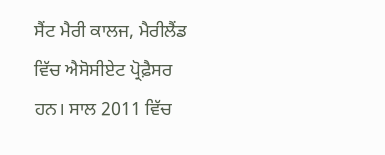ਸੈਂਟ ਮੈਰੀ ਕਾਲਜ, ਮੈਰੀਲੈਂਡ ਵਿੱਚ ਐਸੋਸੀਏਟ ਪ੍ਰੋਫ਼ੈਸਰ ਹਨ। ਸਾਲ 2011 ਵਿੱਚ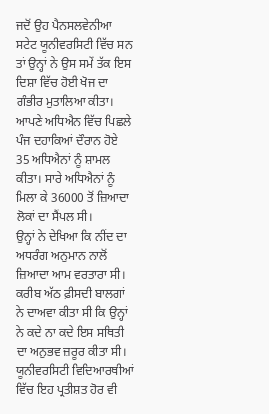ਜਦੋਂ ਉਹ ਪੈਨਸਲਵੇਨੀਆ ਸਟੇਟ ਯੂਨੀਵਰਸਿਟੀ ਵਿੱਚ ਸਨ ਤਾਂ ਉਨ੍ਹਾਂ ਨੇ ਉਸ ਸਮੇਂ ਤੱਕ ਇਸ ਦਿਸ਼ਾ ਵਿੱਚ ਹੋਈ ਖੋਜ ਦਾ ਗੰਭੀਰ ਮੁਤਾਲਿਆ ਕੀਤਾ।
ਆਪਣੇ ਅਧਿਐਨ ਵਿੱਚ ਪਿਛਲੇ ਪੰਜ ਦਹਾਕਿਆਂ ਦੌਰਾਨ ਹੋਏ 35 ਅਧਿਐਨਾਂ ਨੂੰ ਸ਼ਾਮਲ ਕੀਤਾ। ਸਾਰੇ ਅਧਿਐਨਾਂ ਨੂੰ ਮਿਲਾ ਕੇ 36000 ਤੋਂ ਜ਼ਿਆਦਾ ਲੋਕਾਂ ਦਾ ਸੈਂਪਲ ਸੀ।
ਉਨ੍ਹਾਂ ਨੇ ਦੇਖਿਆ ਕਿ ਨੀਂਦ ਦਾ ਅਧਰੰਗ ਅਨੁਮਾਨ ਨਾਲੋਂ ਜ਼ਿਆਦਾ ਆਮ ਵਰਤਾਰਾ ਸੀ। ਕਰੀਬ ਅੱਠ ਫ਼ੀਸਦੀ ਬਾਲਗਾਂ ਨੇ ਦਾਅਵਾ ਕੀਤਾ ਸੀ ਕਿ ਉਨ੍ਹਾਂ ਨੇ ਕਦੇ ਨਾ ਕਦੇ ਇਸ ਸਥਿਤੀ ਦਾ ਅਨੁਭਵ ਜ਼ਰੂਰ ਕੀਤਾ ਸੀ।
ਯੂਨੀਵਰਸਿਟੀ ਵਿਦਿਆਰਥੀਆਂ ਵਿੱਚ ਇਹ ਪ੍ਰਤੀਸ਼ਤ ਹੋਰ ਵੀ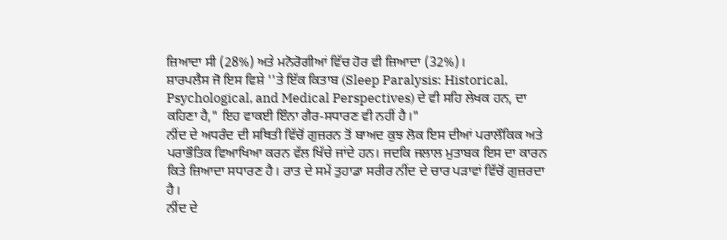ਜ਼ਿਆਦਾ ਸੀ (28%) ਅਤੇ ਮਨੋਰੋਗੀਆਂ ਵਿੱਚ ਹੋਰ ਵੀ ਜ਼ਿਆਦਾ (32%)।
ਸ਼ਾਰਪਲੈਸ ਜੋ ਇਸ ਵਿਸ਼ੇ ''ਤੇ ਇੱਕ ਕਿਤਾਬ (Sleep Paralysis: Historical, Psychological, and Medical Perspectives) ਦੇ ਵੀ ਸਹਿ ਲੇਖਕ ਹਨ, ਦਾ ਕਹਿਣਾ ਹੈ," ਇਹ ਵਾਕਈ ਇੰਨਾ ਗੈਰ-ਸਧਾਰਣ ਵੀ ਨਹੀਂ ਹੈ।"
ਨੀਂਦ ਦੇ ਅਧਰੰਦ ਦੀ ਸਥਿਤੀ ਵਿੱਚੋਂ ਗੁਜ਼ਰਨ ਤੋਂ ਬਾਅਦ ਕੁਝ ਲੋਕ ਇਸ ਦੀਆਂ ਪਰਾਲੌਕਿਕ ਅਤੇ ਪਰਾਭੌਤਿਕ ਵਿਆਖਿਆ ਕਰਨ ਵੱਲ ਖਿੱਚੇ ਜਾਂਦੇ ਹਨ। ਜਦਕਿ ਜਲਾਲ ਮੁਤਾਬਕ ਇਸ ਦਾ ਕਾਰਨ ਕਿਤੇ ਜ਼ਿਆਦਾ ਸਧਾਰਣ ਹੈ। ਰਾਤ ਦੇ ਸਮੇਂ ਤੁਹਾਡਾ ਸਰੀਰ ਨੀਂਦ ਦੇ ਚਾਰ ਪੜਾਵਾਂ ਵਿੱਚੋਂ ਗੁਜ਼ਰਦਾ ਹੈ।
ਨੀਂਦ ਦੇ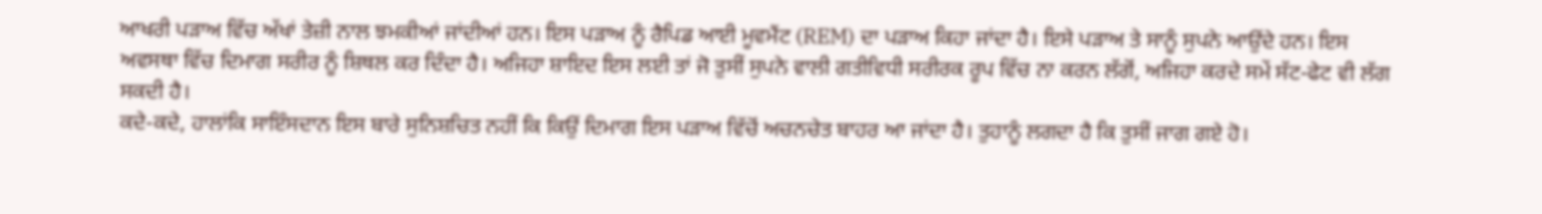ਆਖਰੀ ਪੜਾਅ ਵਿੱਚ ਅੱਖਾਂ ਤੇਜ਼ੀ ਨਾਲ ਝਮਕੀਆਂ ਜਾਂਦੀਆਂ ਹਨ। ਇਸ ਪੜਾਅ ਨੂੰ ਰੈਪਿਡ ਆਈ ਮੂਵਮੈਂਟ (REM) ਦਾ ਪੜਾਅ ਕਿਹਾ ਜਾਂਦਾ ਹੈ। ਇਸੇ ਪੜਾਅ ਤੇ ਸਾਨੂੰ ਸੁਪਨੇ ਆਉਂਦੇ ਹਨ। ਇਸ ਅਵਸਥਾ ਵਿੱਚ ਦਿਮਾਗ ਸਰੀਰ ਨੂੰ ਸ਼ਿਥਲ ਕਰ ਦਿੰਦਾ ਹੈ। ਅਜਿਹਾ ਸ਼ਾਇਦ ਇਸ ਲਈ ਤਾਂ ਜੋ ਤੁਸੀਂ ਸੁਪਨੇ ਵਾਲੀ ਗਤੀਵਿਧੀ ਸਰੀਰਕ ਰੂਪ ਵਿੱਚ ਨਾ ਕਰਨ ਲੱਗੋਂ, ਅਜਿਹਾ ਕਰਦੇ ਸਮੇਂ ਸੱਟ-ਫੇਟ ਵੀ ਲੱਗ ਸਕਦੀ ਹੈ।
ਕਦੇ-ਕਦੇ, ਹਾਲਾਂਕਿ ਸਾਇੰਸਦਾਨ ਇਸ ਬਾਰੇ ਸੁਨਿਸ਼ਚਿਤ ਨਹੀਂ ਕਿ ਕਿਉਂ ਦਿਮਾਗ ਇਸ ਪੜਾਅ ਵਿੱਚੋਂ ਅਚਨਚੇਤ ਬਾਹਰ ਆ ਜਾਂਦਾ ਹੈ। ਤੁਹਾਨੂੰ ਲਗਦਾ ਹੈ ਕਿ ਤੁਸੀਂ ਜਾਗ ਗਏ ਹੋ।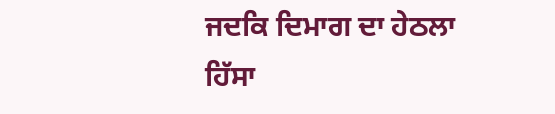ਜਦਕਿ ਦਿਮਾਗ ਦਾ ਹੇਠਲਾ ਹਿੱਸਾ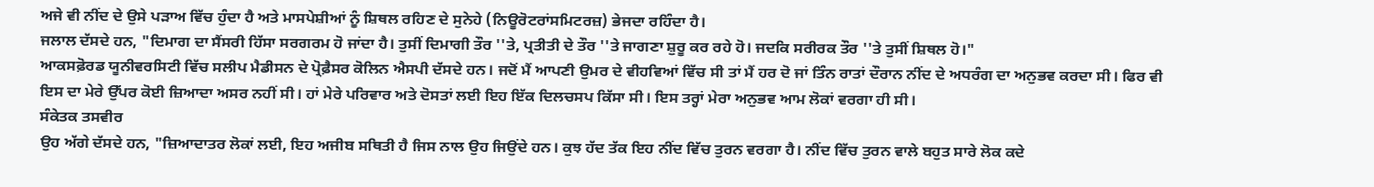ਅਜੇ ਵੀ ਨੀਂਦ ਦੇ ਉਸੇ ਪੜਾਅ ਵਿੱਚ ਹੁੰਦਾ ਹੈ ਅਤੇ ਮਾਸਪੇਸ਼ੀਆਂ ਨੂੰ ਸ਼ਿਥਲ ਰਹਿਣ ਦੇ ਸੁਨੇਹੇ (ਨਿਊਰੋਟਰਾਂਸਮਿਟਰਜ਼) ਭੇਜਦਾ ਰਹਿੰਦਾ ਹੈ।
ਜਲਾਲ ਦੱਸਦੇ ਹਨ, "ਦਿਮਾਗ ਦਾ ਸੈਂਸਰੀ ਹਿੱਸਾ ਸਰਗਰਮ ਹੋ ਜਾਂਦਾ ਹੈ। ਤੁਸੀਂ ਦਿਮਾਗੀ ਤੌਰ ''ਤੇ, ਪ੍ਰਤੀਤੀ ਦੇ ਤੌਰ ''ਤੇ ਜਾਗਣਾ ਸ਼ੁਰੂ ਕਰ ਰਹੇ ਹੋ। ਜਦਕਿ ਸਰੀਰਕ ਤੌਰ ''ਤੇ ਤੁਸੀਂ ਸ਼ਿਥਲ ਹੋ।"
ਆਕਸਫ਼ੋਰਡ ਯੂਨੀਵਰਸਿਟੀ ਵਿੱਚ ਸਲੀਪ ਮੈਡੀਸਨ ਦੇ ਪ੍ਰੋਫ਼ੈਸਰ ਕੋਲਿਨ ਐਸਪੀ ਦੱਸਦੇ ਹਨ। ਜਦੋਂ ਮੈਂ ਆਪਣੀ ਉਮਰ ਦੇ ਵੀਹਵਿਆਂ ਵਿੱਚ ਸੀ ਤਾਂ ਮੈਂ ਹਰ ਦੋ ਜਾਂ ਤਿੰਨ ਰਾਤਾਂ ਦੌਰਾਨ ਨੀਂਦ ਦੇ ਅਧਰੰਗ ਦਾ ਅਨੁਭਵ ਕਰਦਾ ਸੀ। ਫਿਰ ਵੀ ਇਸ ਦਾ ਮੇਰੇ ਉੱਪਰ ਕੋਈ ਜ਼ਿਆਦਾ ਅਸਰ ਨਹੀਂ ਸੀ। ਹਾਂ ਮੇਰੇ ਪਰਿਵਾਰ ਅਤੇ ਦੋਸਤਾਂ ਲਈ ਇਹ ਇੱਕ ਦਿਲਚਸਪ ਕਿੱਸਾ ਸੀ। ਇਸ ਤਰ੍ਹਾਂ ਮੇਰਾ ਅਨੁਭਵ ਆਮ ਲੋਕਾਂ ਵਰਗਾ ਹੀ ਸੀ।
ਸੰਕੇਤਕ ਤਸਵੀਰ
ਉਹ ਅੱਗੇ ਦੱਸਦੇ ਹਨ, "ਜ਼ਿਆਦਾਤਰ ਲੋਕਾਂ ਲਈ, ਇਹ ਅਜੀਬ ਸਥਿਤੀ ਹੈ ਜਿਸ ਨਾਲ ਉਹ ਜਿਉਂਦੇ ਹਨ। ਕੁਝ ਹੱਦ ਤੱਕ ਇਹ ਨੀਂਦ ਵਿੱਚ ਤੁਰਨ ਵਰਗਾ ਹੈ। ਨੀਂਦ ਵਿੱਚ ਤੁਰਨ ਵਾਲੇ ਬਹੁਤ ਸਾਰੇ ਲੋਕ ਕਦੇ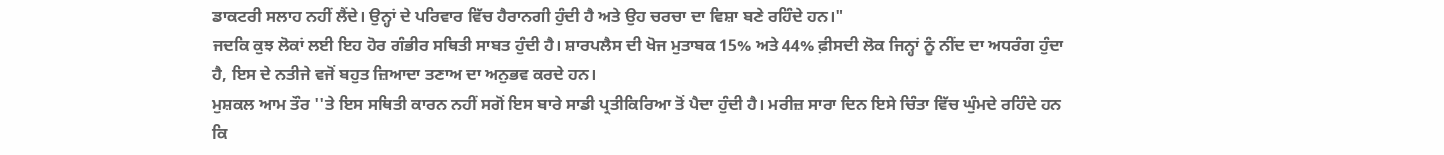ਡਾਕਟਰੀ ਸਲਾਹ ਨਹੀਂ ਲੈਂਦੇ। ਉਨ੍ਹਾਂ ਦੇ ਪਰਿਵਾਰ ਵਿੱਚ ਹੈਰਾਨਗੀ ਹੁੰਦੀ ਹੈ ਅਤੇ ਉਹ ਚਰਚਾ ਦਾ ਵਿਸ਼ਾ ਬਣੇ ਰਹਿੰਦੇ ਹਨ।"
ਜਦਕਿ ਕੁਝ ਲੋਕਾਂ ਲਈ ਇਹ ਹੋਰ ਗੰਭੀਰ ਸਥਿਤੀ ਸਾਬਤ ਹੁੰਦੀ ਹੈ। ਸ਼ਾਰਪਲੈਸ ਦੀ ਖੋਜ ਮੁਤਾਬਕ 15% ਅਤੇ 44% ਫ਼ੀਸਦੀ ਲੋਕ ਜਿਨ੍ਹਾਂ ਨੂੰ ਨੀਂਦ ਦਾ ਅਧਰੰਗ ਹੁੰਦਾ ਹੈ, ਇਸ ਦੇ ਨਤੀਜੇ ਵਜੋਂ ਬਹੁਤ ਜ਼ਿਆਦਾ ਤਣਾਅ ਦਾ ਅਨੁਭਵ ਕਰਦੇ ਹਨ।
ਮੁਸ਼ਕਲ ਆਮ ਤੌਰ ''ਤੇ ਇਸ ਸਥਿਤੀ ਕਾਰਨ ਨਹੀਂ ਸਗੋਂ ਇਸ ਬਾਰੇ ਸਾਡੀ ਪ੍ਰਤੀਕਿਰਿਆ ਤੋਂ ਪੈਦਾ ਹੁੰਦੀ ਹੈ। ਮਰੀਜ਼ ਸਾਰਾ ਦਿਨ ਇਸੇ ਚਿੰਤਾ ਵਿੱਚ ਘੁੰਮਦੇ ਰਹਿੰਦੇ ਹਨ ਕਿ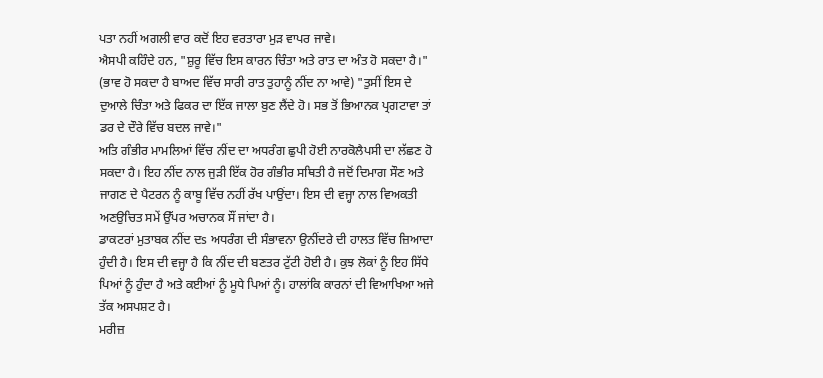ਪਤਾ ਨਹੀਂ ਅਗਲੀ ਵਾਰ ਕਦੋਂ ਇਹ ਵਰਤਾਰਾ ਮੁੜ ਵਾਪਰ ਜਾਵੇ।
ਐਸਪੀ ਕਹਿੰਦੇ ਹਨ, "ਸ਼ੁਰੂ ਵਿੱਚ ਇਸ ਕਾਰਨ ਚਿੰਤਾ ਅਤੇ ਰਾਤ ਦਾ ਅੰਤ ਹੋ ਸਕਦਾ ਹੈ।" (ਭਾਵ ਹੋ ਸਕਦਾ ਹੈ ਬਾਅਦ ਵਿੱਚ ਸਾਰੀ ਰਾਤ ਤੁਹਾਨੂੰ ਨੀਂਦ ਨਾ ਆਵੇ) "ਤੁਸੀਂ ਇਸ ਦੇ ਦੁਆਲੇ ਚਿੰਤਾ ਅਤੇ ਫਿਕਰ ਦਾ ਇੱਕ ਜਾਲਾ ਬੁਣ ਲੈਂਦੇ ਹੋ। ਸਭ ਤੋਂ ਭਿਆਨਕ ਪ੍ਰਗਟਾਵਾ ਤਾਂ ਡਰ ਦੇ ਦੌਰੇ ਵਿੱਚ ਬਦਲ ਜਾਵੇ।"
ਅਤਿ ਗੰਭੀਰ ਮਾਮਲਿਆਂ ਵਿੱਚ ਨੀਂਦ ਦਾ ਅਧਰੰਗ ਛੁਪੀ ਹੋਈ ਨਾਰਕੋਲੈਪਸੀ ਦਾ ਲੱਛਣ ਹੋ ਸਕਦਾ ਹੈ। ਇਹ ਨੀਂਦ ਨਾਲ ਜੁੜੀ ਇੱਕ ਹੋਰ ਗੰਭੀਰ ਸਥਿਤੀ ਹੈ ਜਦੋਂ ਦਿਮਾਗ ਸੌਣ ਅਤੇ ਜਾਗਣ ਦੇ ਪੈਟਰਨ ਨੂੰ ਕਾਬੂ ਵਿੱਚ ਨਹੀਂ ਰੱਖ ਪਾਉਂਦਾ। ਇਸ ਦੀ ਵਜ੍ਹਾ ਨਾਲ ਵਿਅਕਤੀ ਅਣਉਚਿਤ ਸਮੇਂ ਉੱਪਰ ਅਚਾਨਕ ਸੌਂ ਜਾਂਦਾ ਹੈ।
ਡਾਕਟਰਾਂ ਮੁਤਾਬਕ ਨੀਂਦ ਦs ਅਧਰੰਗ ਦੀ ਸੰਭਾਵਨਾ ਉਨੀਂਦਰੇ ਦੀ ਹਾਲਤ ਵਿੱਚ ਜ਼ਿਆਦਾ ਹੁੰਦੀ ਹੈ। ਇਸ ਦੀ ਵਜ੍ਹਾ ਹੈ ਕਿ ਨੀਂਦ ਦੀ ਬਣਤਰ ਟੁੱਟੀ ਹੋਈ ਹੈ। ਕੁਝ ਲੋਕਾਂ ਨੂੰ ਇਹ ਸਿੱਧੇ ਪਿਆਂ ਨੂੰ ਹੁੰਦਾ ਹੈ ਅਤੇ ਕਈਆਂ ਨੂੰ ਮੂਧੇ ਪਿਆਂ ਨੂੰ। ਹਾਲਾਂਕਿ ਕਾਰਨਾਂ ਦੀ ਵਿਆਖਿਆ ਅਜੇ ਤੱਕ ਅਸਪਸ਼ਟ ਹੈ।
ਮਰੀਜ਼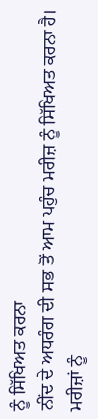ਨੂੰ ਸਿੱਖਿਅਤ ਕਰਨਾ
ਨੀਂਦ ਦੇ ਅਧਰੰਗ ਦੀ ਸਭ ਤੋਂ ਆਮ ਪਹੁੰਚ ਮਰੀਜ਼ ਨੂੰ ਸਿੱਖਿਅਤ ਕਰਨਾ ਹੈ। ਮਰੀਜ਼ਾਂ ਨੂੰ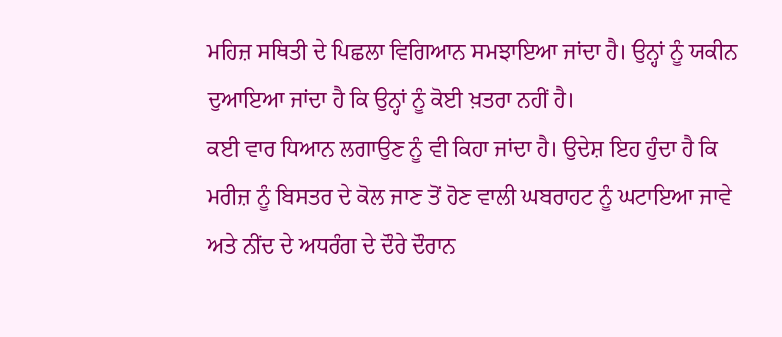ਮਹਿਜ਼ ਸਥਿਤੀ ਦੇ ਪਿਛਲਾ ਵਿਗਿਆਨ ਸਮਝਾਇਆ ਜਾਂਦਾ ਹੈ। ਉਨ੍ਹਾਂ ਨੂੰ ਯਕੀਨ ਦੁਆਇਆ ਜਾਂਦਾ ਹੈ ਕਿ ਉਨ੍ਹਾਂ ਨੂੰ ਕੋਈ ਖ਼ਤਰਾ ਨਹੀਂ ਹੈ।
ਕਈ ਵਾਰ ਧਿਆਨ ਲਗਾਉਣ ਨੂੰ ਵੀ ਕਿਹਾ ਜਾਂਦਾ ਹੈ। ਉਦੇਸ਼ ਇਹ ਹੁੰਦਾ ਹੈ ਕਿ ਮਰੀਜ਼ ਨੂੰ ਬਿਸਤਰ ਦੇ ਕੋਲ ਜਾਣ ਤੋਂ ਹੋਣ ਵਾਲੀ ਘਬਰਾਹਟ ਨੂੰ ਘਟਾਇਆ ਜਾਵੇ ਅਤੇ ਨੀਂਦ ਦੇ ਅਧਰੰਗ ਦੇ ਦੌਰੇ ਦੌਰਾਨ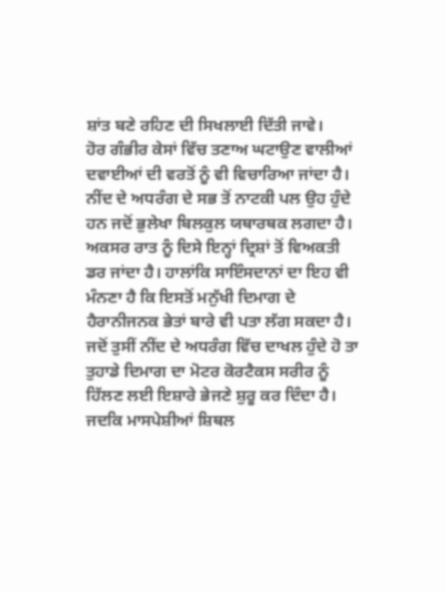ਸ਼ਾਂਤ ਬਣੇ ਰਹਿਣ ਦੀ ਸਿਖਲਾਈ ਦਿੱਤੀ ਜਾਵੇ।
ਹੋਰ ਗੰਭੀਰ ਕੇਸਾਂ ਵਿੱਚ ਤਣਾਅ ਘਟਾਉਣ ਵਾਲੀਆਂ ਦਵਾਈਆਂ ਦੀ ਵਰਤੋਂ ਨੂੰ ਵੀ ਵਿਚਾਰਿਆ ਜਾਂਦਾ ਹੈ।
ਨੀਂਦ ਦੇ ਅਧਰੰਗ ਦੇ ਸਭ ਤੋਂ ਨਾਟਕੀ ਪਲ ਉਹ ਹੁੰਦੇ ਹਨ ਜਦੋਂ ਭੁਲੇਖਾ ਬਿਲਕੁਲ ਯਥਾਰਥਕ ਲਗਦਾ ਹੈ। ਅਕਸਰ ਰਾਤ ਨੂੰ ਦਿਸੇ ਇਨ੍ਹਾਂ ਦ੍ਰਿਸ਼ਾਂ ਤੋਂ ਵਿਅਕਤੀ ਡਰ ਜਾਂਦਾ ਹੈ। ਹਾਲਾਂਕਿ ਸਾਇੰਸਦਾਨਾਂ ਦਾ ਇਹ ਵੀ ਮੰਨਣਾ ਹੈ ਕਿ ਇਸਤੋਂ ਮਨੁੱਖੀ ਦਿਮਾਗ ਦੇ ਹੈਰਾਨੀਜਨਕ ਭੇਤਾਂ ਬਾਰੇ ਵੀ ਪਤਾ ਲੱਗ ਸਕਦਾ ਹੈ।
ਜਦੋਂ ਤੁਸੀਂ ਨੀਂਦ ਦੇ ਅਧਰੰਗ ਵਿੱਚ ਦਾਖਲ ਹੁੰਦੇ ਹੋ ਤਾ ਤੁਹਾਡੇ ਦਿਮਾਗ ਦਾ ਮੋਟਰ ਕੋਰਟੈਕਸ ਸਰੀਰ ਨੂੰ ਹਿੱਲਣ ਲਈ ਇਸ਼ਾਰੇ ਭੇਜਣੇ ਸ਼ੁਰੂ ਕਰ ਦਿੰਦਾ ਹੈ। ਜਦਕਿ ਮਾਸਪੇਸ਼ੀਆਂ ਸ਼ਿਥਲ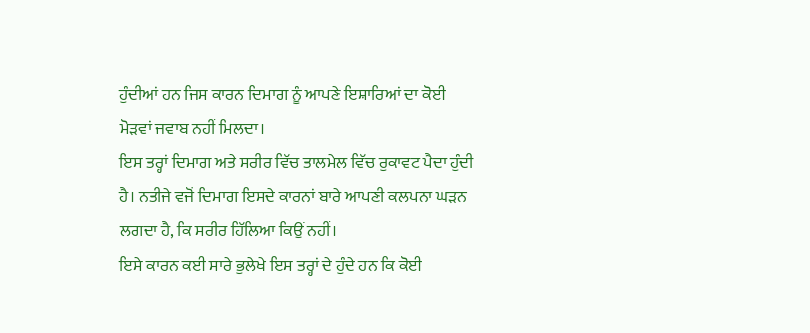ਹੁੰਦੀਆਂ ਹਨ ਜਿਸ ਕਾਰਨ ਦਿਮਾਗ ਨੂੰ ਆਪਣੇ ਇਸ਼ਾਰਿਆਂ ਦਾ ਕੋਈ ਮੋੜਵਾਂ ਜਵਾਬ ਨਹੀਂ ਮਿਲਦਾ।
ਇਸ ਤਰ੍ਹਾਂ ਦਿਮਾਗ ਅਤੇ ਸਰੀਰ ਵਿੱਚ ਤਾਲਮੇਲ ਵਿੱਚ ਰੁਕਾਵਟ ਪੈਦਾ ਹੁੰਦੀ ਹੈ। ਨਤੀਜੇ ਵਜੋਂ ਦਿਮਾਗ ਇਸਦੇ ਕਾਰਨਾਂ ਬਾਰੇ ਆਪਣੀ ਕਲਪਨਾ ਘੜਨ ਲਗਦਾ ਹੈ, ਕਿ ਸਰੀਰ ਹਿੱਲਿਆ ਕਿਉਂ ਨਹੀਂ।
ਇਸੇ ਕਾਰਨ ਕਈ ਸਾਰੇ ਭੁਲੇਖੇ ਇਸ ਤਰ੍ਹਾਂ ਦੇ ਹੁੰਦੇ ਹਨ ਕਿ ਕੋਈ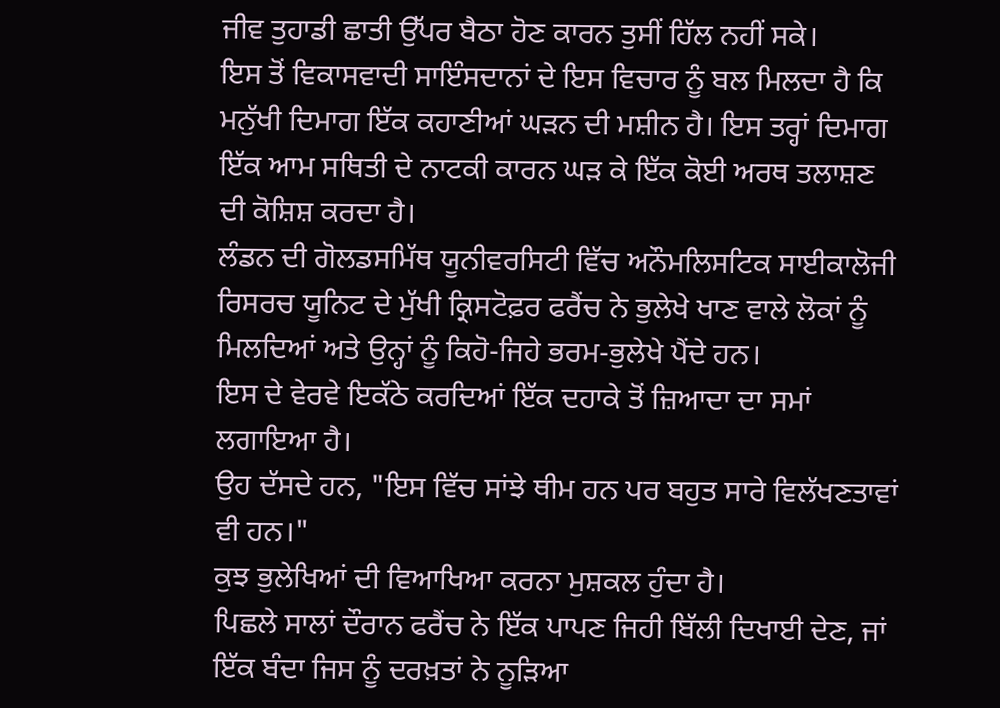ਜੀਵ ਤੁਹਾਡੀ ਛਾਤੀ ਉੱਪਰ ਬੈਠਾ ਹੋਣ ਕਾਰਨ ਤੁਸੀਂ ਹਿੱਲ ਨਹੀਂ ਸਕੇ।
ਇਸ ਤੋਂ ਵਿਕਾਸਵਾਦੀ ਸਾਇੰਸਦਾਨਾਂ ਦੇ ਇਸ ਵਿਚਾਰ ਨੂੰ ਬਲ ਮਿਲਦਾ ਹੈ ਕਿ ਮਨੁੱਖੀ ਦਿਮਾਗ ਇੱਕ ਕਹਾਣੀਆਂ ਘੜਨ ਦੀ ਮਸ਼ੀਨ ਹੈ। ਇਸ ਤਰ੍ਹਾਂ ਦਿਮਾਗ ਇੱਕ ਆਮ ਸਥਿਤੀ ਦੇ ਨਾਟਕੀ ਕਾਰਨ ਘੜ ਕੇ ਇੱਕ ਕੋਈ ਅਰਥ ਤਲਾਸ਼ਣ ਦੀ ਕੋਸ਼ਿਸ਼ ਕਰਦਾ ਹੈ।
ਲੰਡਨ ਦੀ ਗੋਲਡਸਮਿੱਥ ਯੂਨੀਵਰਸਿਟੀ ਵਿੱਚ ਅਨੌਮਲਿਸਟਿਕ ਸਾਈਕਾਲੋਜੀ ਰਿਸਰਚ ਯੂਨਿਟ ਦੇ ਮੁੱਖੀ ਕ੍ਰਿਸਟੋਫ਼ਰ ਫਰੈਂਚ ਨੇ ਭੁਲੇਖੇ ਖਾਣ ਵਾਲੇ ਲੋਕਾਂ ਨੂੰ ਮਿਲਦਿਆਂ ਅਤੇ ਉਨ੍ਹਾਂ ਨੂੰ ਕਿਹੋ-ਜਿਹੇ ਭਰਮ-ਭੁਲੇਖੇ ਪੈਂਦੇ ਹਨ।
ਇਸ ਦੇ ਵੇਰਵੇ ਇਕੱਠੇ ਕਰਦਿਆਂ ਇੱਕ ਦਹਾਕੇ ਤੋਂ ਜ਼ਿਆਦਾ ਦਾ ਸਮਾਂ ਲਗਾਇਆ ਹੈ।
ਉਹ ਦੱਸਦੇ ਹਨ, "ਇਸ ਵਿੱਚ ਸਾਂਝੇ ਥੀਮ ਹਨ ਪਰ ਬਹੁਤ ਸਾਰੇ ਵਿਲੱਖਣਤਾਵਾਂ ਵੀ ਹਨ।"
ਕੁਝ ਭੁਲੇਖਿਆਂ ਦੀ ਵਿਆਖਿਆ ਕਰਨਾ ਮੁਸ਼ਕਲ ਹੁੰਦਾ ਹੈ।
ਪਿਛਲੇ ਸਾਲਾਂ ਦੌਰਾਨ ਫਰੈਂਚ ਨੇ ਇੱਕ ਪਾਪਣ ਜਿਹੀ ਬਿੱਲੀ ਦਿਖਾਈ ਦੇਣ, ਜਾਂ ਇੱਕ ਬੰਦਾ ਜਿਸ ਨੂੰ ਦਰਖ਼ਤਾਂ ਨੇ ਨੂੜਿਆ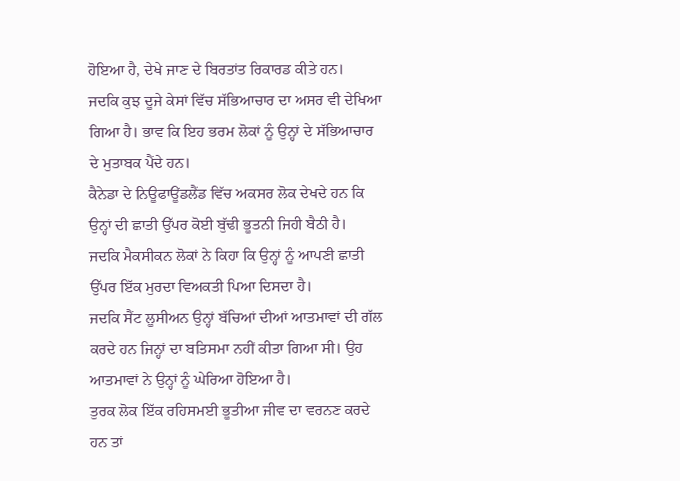ਹੋਇਆ ਹੈ, ਦੇਖੇ ਜਾਣ ਦੇ ਬਿਰਤਾਂਤ ਰਿਕਾਰਡ ਕੀਤੇ ਹਨ।
ਜਦਕਿ ਕੁਝ ਦੂਜੇ ਕੇਸਾਂ ਵਿੱਚ ਸੱਭਿਆਚਾਰ ਦਾ ਅਸਰ ਵੀ ਦੇਖਿਆ ਗਿਆ ਹੈ। ਭਾਵ ਕਿ ਇਹ ਭਰਮ ਲੋਕਾਂ ਨੂੰ ਉਨ੍ਹਾਂ ਦੇ ਸੱਭਿਆਚਾਰ ਦੇ ਮੁਤਾਬਕ ਪੈਂਦੇ ਹਨ।
ਕੈਨੇਡਾ ਦੇ ਨਿਊਫਾਊਂਡਲੈਂਡ ਵਿੱਚ ਅਕਸਰ ਲੋਕ ਦੇਖਦੇ ਹਨ ਕਿ ਉਨ੍ਹਾਂ ਦੀ ਛਾਤੀ ਉੱਪਰ ਕੋਈ ਬੁੱਢੀ ਭੂਤਨੀ ਜਿਹੀ ਬੈਠੀ ਹੈ।
ਜਦਕਿ ਮੈਕਸੀਕਨ ਲੋਕਾਂ ਨੇ ਕਿਹਾ ਕਿ ਉਨ੍ਹਾਂ ਨੂੰ ਆਪਣੀ ਛਾਤੀ ਉੱਪਰ ਇੱਕ ਮੁਰਦਾ ਵਿਅਕਤੀ ਪਿਆ ਦਿਸਦਾ ਹੈ।
ਜਦਕਿ ਸੈਂਟ ਲੂਸੀਅਨ ਉਨ੍ਹਾਂ ਬੱਚਿਆਂ ਦੀਆਂ ਆਤਮਾਵਾਂ ਦੀ ਗੱਲ ਕਰਦੇ ਹਨ ਜਿਨ੍ਹਾਂ ਦਾ ਬਤਿਸਮਾ ਨਹੀਂ ਕੀਤਾ ਗਿਆ ਸੀ। ਉਹ ਆਤਮਾਵਾਂ ਨੇ ਉਨ੍ਹਾਂ ਨੂੰ ਘੇਰਿਆ ਹੋਇਆ ਹੈ।
ਤੁਰਕ ਲੋਕ ਇੱਕ ਰਹਿਸਮਈ ਭੂਤੀਆ ਜੀਵ ਦਾ ਵਰਨਣ ਕਰਦੇ ਹਨ ਤਾਂ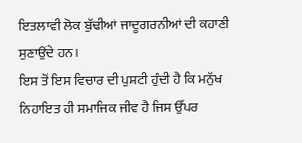ਇਤਲਾਵੀ ਲੋਕ ਬੁੱਢੀਆਂ ਜਾਦੂਗਰਨੀਆਂ ਦੀ ਕਹਾਣੀ ਸੁਣਾਉਂਦੇ ਹਨ।
ਇਸ ਤੋਂ ਇਸ ਵਿਚਾਰ ਦੀ ਪੁਸ਼ਟੀ ਹੁੰਦੀ ਹੈ ਕਿ ਮਨੁੱਖ ਨਿਹਾਇਤ ਹੀ ਸਮਾਜਿਕ ਜੀਵ ਹੈ ਜਿਸ ਉੱਪਰ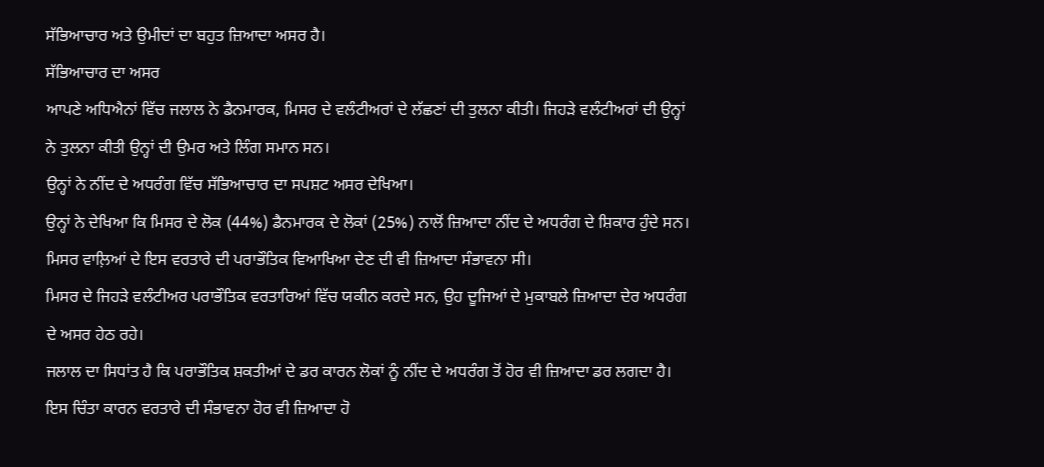ਸੱਭਿਆਚਾਰ ਅਤੇ ਉਮੀਦਾਂ ਦਾ ਬਹੁਤ ਜ਼ਿਆਦਾ ਅਸਰ ਹੈ।
ਸੱਭਿਆਚਾਰ ਦਾ ਅਸਰ
ਆਪਣੇ ਅਧਿਐਨਾਂ ਵਿੱਚ ਜਲਾਲ ਨੇ ਡੈਨਮਾਰਕ, ਮਿਸਰ ਦੇ ਵਲੰਟੀਅਰਾਂ ਦੇ ਲੱਛਣਾਂ ਦੀ ਤੁਲਨਾ ਕੀਤੀ। ਜਿਹੜੇ ਵਲੰਟੀਅਰਾਂ ਦੀ ਉਨ੍ਹਾਂ ਨੇ ਤੁਲਨਾ ਕੀਤੀ ਉਨ੍ਹਾਂ ਦੀ ਉਮਰ ਅਤੇ ਲਿੰਗ ਸਮਾਨ ਸਨ।
ਉਨ੍ਹਾਂ ਨੇ ਨੀਂਦ ਦੇ ਅਧਰੰਗ ਵਿੱਚ ਸੱਭਿਆਚਾਰ ਦਾ ਸਪਸ਼ਟ ਅਸਰ ਦੇਖਿਆ।
ਉਨ੍ਹਾਂ ਨੇ ਦੇਖਿਆ ਕਿ ਮਿਸਰ ਦੇ ਲੋਕ (44%) ਡੈਨਮਾਰਕ ਦੇ ਲੋਕਾਂ (25%) ਨਾਲੋਂ ਜ਼ਿਆਦਾ ਨੀਂਦ ਦੇ ਅਧਰੰਗ ਦੇ ਸ਼ਿਕਾਰ ਹੁੰਦੇ ਸਨ। ਮਿਸਰ ਵਾਲ਼ਿਆਂ ਦੇ ਇਸ ਵਰਤਾਰੇ ਦੀ ਪਰਾਭੌਤਿਕ ਵਿਆਖਿਆ ਦੇਣ ਦੀ ਵੀ ਜ਼ਿਆਦਾ ਸੰਭਾਵਨਾ ਸੀ।
ਮਿਸਰ ਦੇ ਜਿਹੜੇ ਵਲੰਟੀਅਰ ਪਰਾਭੌਤਿਕ ਵਰਤਾਰਿਆਂ ਵਿੱਚ ਯਕੀਨ ਕਰਦੇ ਸਨ, ਉਹ ਦੂਜਿਆਂ ਦੇ ਮੁਕਾਬਲੇ ਜ਼ਿਆਦਾ ਦੇਰ ਅਧਰੰਗ ਦੇ ਅਸਰ ਹੇਠ ਰਹੇ।
ਜਲਾਲ ਦਾ ਸਿਧਾਂਤ ਹੈ ਕਿ ਪਰਾਭੌਤਿਕ ਸ਼ਕਤੀਆਂ ਦੇ ਡਰ ਕਾਰਨ ਲੋਕਾਂ ਨੂੰ ਨੀਂਦ ਦੇ ਅਧਰੰਗ ਤੋਂ ਹੋਰ ਵੀ ਜ਼ਿਆਦਾ ਡਰ ਲਗਦਾ ਹੈ। ਇਸ ਚਿੰਤਾ ਕਾਰਨ ਵਰਤਾਰੇ ਦੀ ਸੰਭਾਵਨਾ ਹੋਰ ਵੀ ਜ਼ਿਆਦਾ ਹੋ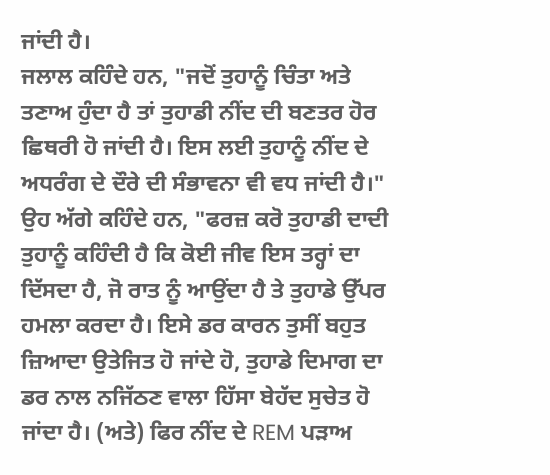ਜਾਂਦੀ ਹੈ।
ਜਲਾਲ ਕਹਿੰਦੇ ਹਨ, "ਜਦੋਂ ਤੁਹਾਨੂੰ ਚਿੰਤਾ ਅਤੇ ਤਣਾਅ ਹੁੰਦਾ ਹੈ ਤਾਂ ਤੁਹਾਡੀ ਨੀਂਦ ਦੀ ਬਣਤਰ ਹੋਰ ਛਿਥਰੀ ਹੋ ਜਾਂਦੀ ਹੈ। ਇਸ ਲਈ ਤੁਹਾਨੂੰ ਨੀਂਦ ਦੇ ਅਧਰੰਗ ਦੇ ਦੌਰੇ ਦੀ ਸੰਭਾਵਨਾ ਵੀ ਵਧ ਜਾਂਦੀ ਹੈ।"
ਉਹ ਅੱਗੇ ਕਹਿੰਦੇ ਹਨ, "ਫਰਜ਼ ਕਰੋ ਤੁਹਾਡੀ ਦਾਦੀ ਤੁਹਾਨੂੰ ਕਹਿੰਦੀ ਹੈ ਕਿ ਕੋਈ ਜੀਵ ਇਸ ਤਰ੍ਹਾਂ ਦਾ ਦਿੱਸਦਾ ਹੈ, ਜੋ ਰਾਤ ਨੂੰ ਆਉਂਦਾ ਹੈ ਤੇ ਤੁਹਾਡੇ ਉੱਪਰ ਹਮਲਾ ਕਰਦਾ ਹੈ। ਇਸੇ ਡਰ ਕਾਰਨ ਤੁਸੀਂ ਬਹੁਤ ਜ਼ਿਆਦਾ ਉਤੇਜਿਤ ਹੋ ਜਾਂਦੇ ਹੋ, ਤੁਹਾਡੇ ਦਿਮਾਗ ਦਾ ਡਰ ਨਾਲ ਨਜਿੱਠਣ ਵਾਲਾ ਹਿੱਸਾ ਬੇਹੱਦ ਸੁਚੇਤ ਹੋ ਜਾਂਦਾ ਹੈ। (ਅਤੇ) ਫਿਰ ਨੀਂਦ ਦੇ REM ਪੜਾਅ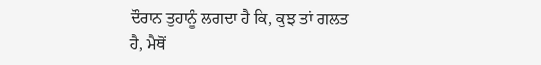ਦੌਰਾਨ ਤੁਹਾਨੂੰ ਲਗਦਾ ਹੈ ਕਿ, ਕੁਝ ਤਾਂ ਗਲਤ ਹੈ, ਮੈਥੋਂ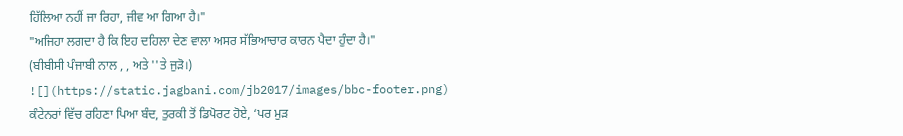ਹਿੱਲਿਆ ਨਹੀਂ ਜਾ ਰਿਹਾ, ਜੀਵ ਆ ਗਿਆ ਹੈ।"
"ਅਜਿਹਾ ਲਗਦਾ ਹੈ ਕਿ ਇਹ ਦਹਿਲਾ ਦੇਣ ਵਾਲਾ ਅਸਰ ਸੱਭਿਆਚਾਰ ਕਾਰਨ ਪੈਦਾ ਹੁੰਦਾ ਹੈ।"
(ਬੀਬੀਸੀ ਪੰਜਾਬੀ ਨਾਲ , , ਅਤੇ ''ਤੇ ਜੁੜੋ।)
![](https://static.jagbani.com/jb2017/images/bbc-footer.png)
ਕੰਟੇਨਰਾਂ ਵਿੱਚ ਰਹਿਣਾ ਪਿਆ ਬੰਦ, ਤੁਰਕੀ ਤੋਂ ਡਿਪੋਰਟ ਹੋਏ, ‘ਪਰ ਮੁੜ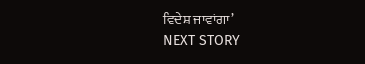ਵਿਦੇਸ਼ ਜਾਵਾਂਗਾ’
NEXT STORY